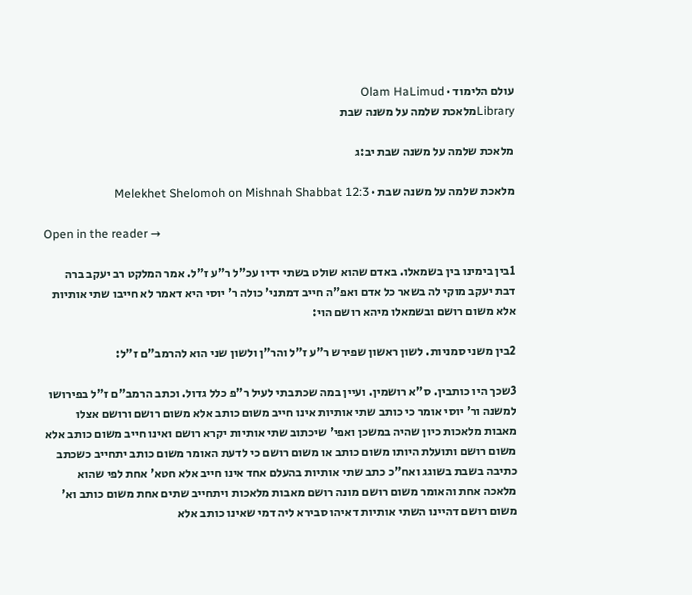עולם הלימוד · Olam HaLimud
Libraryמלאכת שלמה על משנה שבת

מלאכת שלמה על משנה שבת יב:ג

מלאכת שלמה על משנה שבת · Melekhet Shelomoh on Mishnah Shabbat 12:3

Open in the reader →

1בין בימינו בין בשמאלו. באדם שהוא שולט בשתי ידיו עכ"ל ר"ע ז"ל. אמר המלקט רב יעקב ברה דבת יעקב מוקי לה בשאר כל אדם ואפ"ה חייב דמתני' כולה ר' יוסי היא דאמר לא חייבו שתי אותיות אלא משום רושם ובשמאלו מיהא רושם הוי:

2בין משני סמניות. לשון ראשון שפירש ר"ע ז"ל והר"ן ולשון שני הוא להרמב"ם ז"ל:

3שכך היו כותבין. ס"א רושמין. ועיין במה שכתבתי לעיל ר"פ כלל גדול. וכתב הרמב"ם ז"ל בפירושו למשנה ור' יוסי אומר כי כותב שתי אותיות אינו חייב משום כותב אלא משום רושם ורושם אצלו מאבות מלאכות כיון שהיה במשכן ואפי' שיכתוב שתי אותיות יקרא רושם ואינו חייב משום כותב אלא משום רושם ותועלת היותו משום כותב או משום רושם כי לדעת האומר משום כותב יתחייב כשכתב כתיבה בשבת בשוגג ואח"כ כתב שתי אותיות בהעלם אחד אינו חייב אלא חטא' אחת לפי שהוא מלאכה אחת והאומר משום רושם מונה רושם מאבות מלאכות ויתחייב שתים אחת משום כותב וא' משום רושם דהיינו השתי אותיות דאיהו סבירא ליה דמי שאינו כותב אלא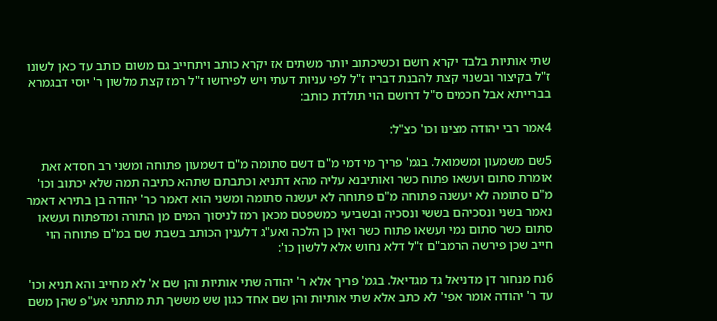שתי אותיות בלבד יקרא רושם וכשיכתוב יותר משתים אז יקרא כותב ויתחייב גם משום כותב עד כאן לשונו ז"ל בקיצור ובשנוי קצת להבנת דבריו ז"ל לפי עניות דעתי ויש לפירושו ז"ל רמז קצת מלשון ר' יוסי דבגמרא בברייתא אבל חכמים ס"ל דרושם הוי תולדת כותב:

4אמר רבי יהודה מצינו וכו' כצ"ל:

5שם משמעון ומשמואל. בגמ' פריך מי דמי מ"ם דשם סתומה מ"ם דשמעון פתוחה ומשני רב חסדא זאת אומרת סתום ועשאו פתוח כשר ואותיבנא עליה מהא דתניא וכתבתם שתהא כתיבה תמה שלא יכתוב וכו' מ"ם סתומה לא יעשנה פתוחה מ"ם פתוחה לא יעשנה סתומה ומשני הוא דאמר כר' יהודה בן בתירא דאמר נאמר בשני ונסכיהם בששי ונסכיה ובשביעי כמשפטם מכאן רמז לניסוך המים מן התורה ומדפתוח ועשאו סתום כשר סתום נמי ועשאו פתוח כשר ואין כן הלכה ואע"ג דלענין הכותב בשבת שם במ"ם פתוחה הוי חייב שכן פירשה הרמב"ם ז"ל דלא נחוש אלא ללשון כו':

6נח מנחור דן מדניאל גד מגדיאל. בגמ' פריך אלא ר' יהודה שתי אותיות והן שם א' לא מחייב והא תניא וכו' עד ר' יהודה אומר אפי' לא כתב אלא שתי אותיות והן שם אחד כגון שש מששך תת מתתני אע"פ שהן משם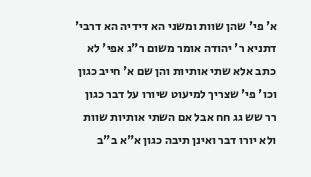א' פי' שהן שוות ומשני הא דידיה הא דרבי' דתניא ר' יהודה אומר משום ר"ג אפי' לא כתב אלא שתי אותיות והן שם א' חייב כגון וכו' פי' שצריך למיעוט שיורו על דבר כגון רר שש גג חח אבל אם השתי אותיות שוות ולא יורו דבר ואינן תיבה כגון א"א ב"ב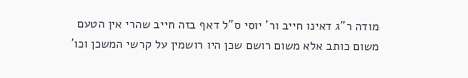מודה ר"ג דאינו חייב ור' יוסי ס"ל דאף בזה חייב שהרי אין הטעם משום כותב אלא משום רושם שכן היו רושמין על קרשי המשכן וכו'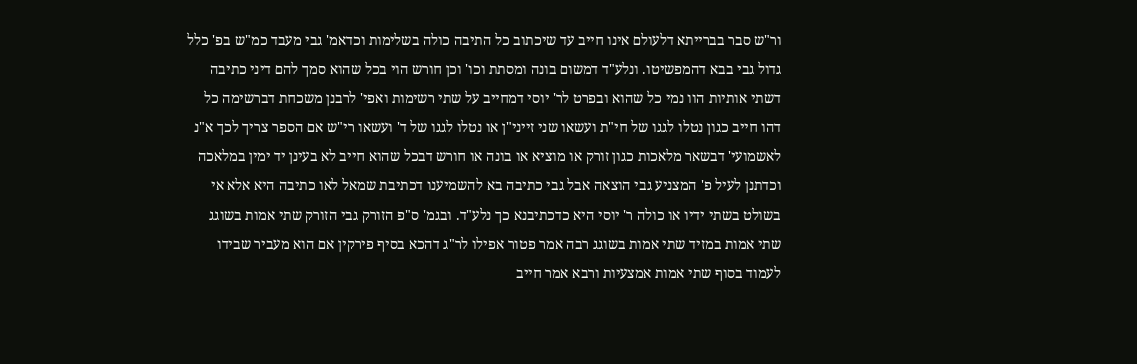ור"ש סבר בברייתא דלעולם אינו חייב עד שיכתוב כל התיבה כולה בשלימות וכדאמ' גבי מעבד כמ"ש בפ' כלל גדול גבי בבא דהמפשיטו. ונלע"ד דמשום בונה ומסתת וכו' וכן חורש הוי בכל שהוא סמך להם דיני כתיבה דשתי אותיות הוו נמי כל שהוא ובפרט לר' יוסי דמחייב על שתי רשימות ואפי' לרבנן משכחת דברשימה כל דהו חייב כגון נטלו לגגו של חי"ת ועשאו שני זייני"ן או נטלו לגגו של ד' ועשאו רי"ש אם הספר צריך לכך א"נ לאשמועי' דבשאר מלאכות כגון זורק או מוציא או בונה או חורש דבכל שהוא חייב לא בעינן יד ימין במלאכה וכדתנן לעיל פ' המצניע גבי הוצאה אבל גבי כתיבה בא להשמיענו דכתיבת שמאל לאו כתיבה היא אלא אי בשולט בשתי ידיו או כולה ר' יוסי היא כדכתיבנא כך נלע"ד. ובגמ' ס"פ הזורק גבי הזורק שתי אמות בשוגג שתי אמות במזיד שתי אמות בשוגג רבה אמר פטור אפילו לר"ג דהכא בסיף פירקין אם הוא מעביר שבידו לעמוד בסוף שתי אמות אמצעיות ורבא אמר חייב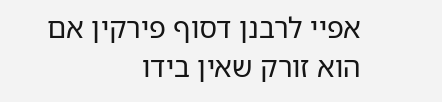אפיי לרבנן דסוף פירקין אם הוא זורק שאין בידו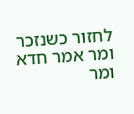לחזור כשנזכר ומר אמר חדא ומר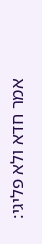אמר חדא ולא פליגי: